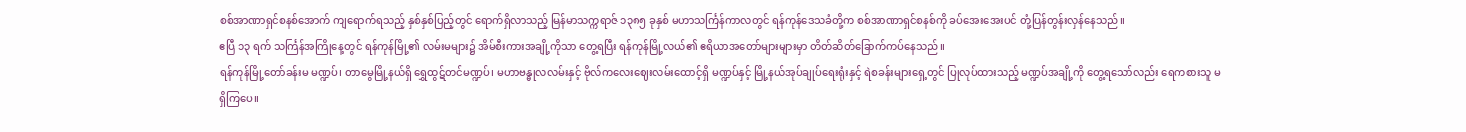စစ်အာဏာရှင်စနစ်အောက် ကျရောက်ရသည့် နှစ်နှစ်ပြည့်တွင် ရောက်ရှိလာသည့် မြန်မာသက္ကရာဇ် ၁၃၈၅ ခုနှစ် မဟာသင်္ကြန်ကာလတွင် ရန်ကုန်ဒေသခံတို့က စစ်အာဏာရှင်စနစ်ကို ခပ်အေးအေးပင် တုံ့ပြန်တွန်းလှန်နေသည်။
ဧပြီ ၁၃ ရက် သင်္ကြန်အကြိုနေ့တွင် ရန်ကုန်မြို့၏ လမ်းမများ၌ အိမ်စီးကားအချို့ကိုသာ တွေ့ရပြီး ရန်ကုန်မြို့လယ်၏ ဧရိယာအတော်များများမှာ တိတ်ဆိတ်ခြောက်ကပ်နေသည်။
ရန်ကုန်မြို့တော်ခန်းမ မဏ္ဍပ်၊ တာမွေမြို့နယ်ရှိ ရွှေထွဋ်တင်မဏ္ဍပ်၊ မဟာဗန္ဓုလလမ်းနှင့် ဗိုလ်ကလေးဈေးလမ်းထောင့်ရှိ မဏ္ဍပ်နှင့် မြို့နယ်အုပ်ချုပ်ရေးရုံးနှင့် ရဲစခန်းများရှေ့တွင် ပြုလုပ်ထားသည့် မဏ္ဍပ်အချို့ကို တွေ့ရသော်လည်း ရေကစားသူ မရှိကြပေ။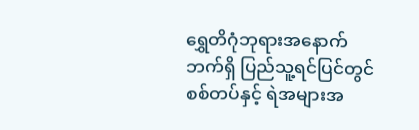ရွှေတိဂုံဘုရားအနောက်ဘက်ရှိ ပြည်သူ့ရင်ပြင်တွင် စစ်တပ်နှင့် ရဲအများအ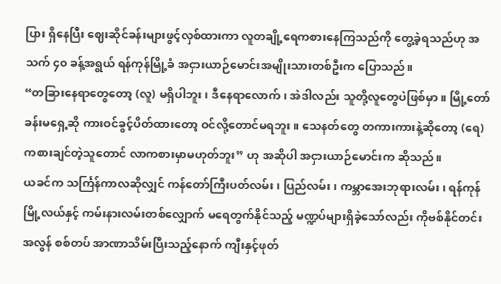ပြား ရှိနေပြီး ဈေးဆိုင်ခန်းများဖွင့်လှစ်ထားကာ လူတချို့ရေကစားနေကြသည်ကို တွေ့ခဲ့ရသည်ဟု အသက် ၄၀ ခန့်အရွယ် ရန်ကုန်မြို့ခံ အငှားယာဉ်မောင်းအမျိုးသားတစ်ဦးက ပြောသည်။
“တခြားနေရာတွေတော့ (လူ) မရှိပါဘူး၊ ဒီနေရာလောက်၊ အဲဒါလည်း သူတို့လူတွေပဲဖြစ်မှာ။ မြို့တော်ခန်းမရှေ့ဆို ကားဝင်ခွင့်ပိတ်ထားတော့ ဝင်လို့တောင်မရဘူး။ သေနတ်တွေ တကားကားနဲ့ဆိုတော့ (ရေ) ကစားချင်တဲ့သူတောင် လာကစားမှာမဟုတ်ဘူး” ဟု အဆိုပါ အငှားယာဉ်မောင်းက ဆိုသည်။
ယခင်က သင်္ကြန်ကာလဆိုလျှင် ကန်တော်ကြီးပတ်လမ်း၊ ပြည်လမ်း၊ ကမ္ဘာအေးဘုရားလမ်း၊ ရန်ကုန်မြို့လယ်နှင့် ကမ်းနားလမ်းတစ်လျှောက် မရေတွက်နိုင်သည့် မဏ္ဍပ်များရှိခဲ့သော်လည်း ကိုဗစ်နိုင်တင်းအလွန် စစ်တပ် အာဏာသိမ်းပြီးသည့်နောက် ကျီးနှင့်ဖုတ်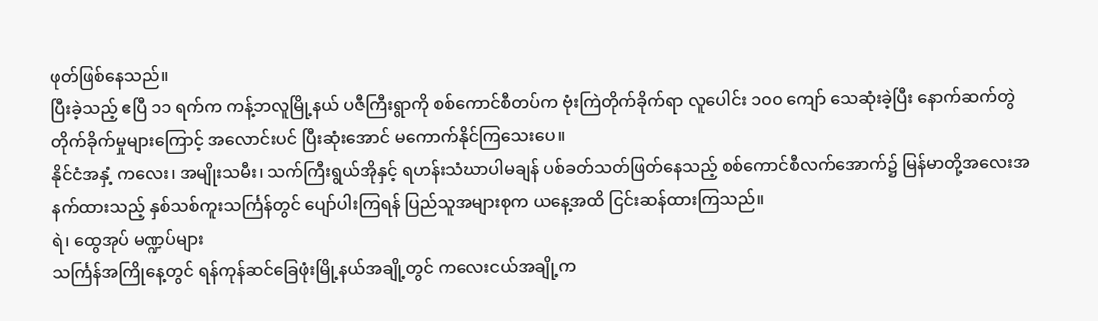ဖုတ်ဖြစ်နေသည်။
ပြီးခဲ့သည့် ဧပြီ ၁၁ ရက်က ကန့်ဘလူမြို့နယ် ပဇီကြီးရွာကို စစ်ကောင်စီတပ်က ဗုံးကြဲတိုက်ခိုက်ရာ လူပေါင်း ၁၀၀ ကျော် သေဆုံးခဲ့ပြီး နောက်ဆက်တွဲ တိုက်ခိုက်မှုများကြောင့် အလောင်းပင် ပြီးဆုံးအောင် မကောက်နိုင်ကြသေးပေ။
နိုင်ငံအနှံ့ ကလေး၊ အမျိုးသမီး၊ သက်ကြီးရွယ်အိုနှင့် ရဟန်းသံဃာပါမချန် ပစ်ခတ်သတ်ဖြတ်နေသည့် စစ်ကောင်စီလက်အောက်၌ မြန်မာတို့အလေးအနက်ထားသည့် နှစ်သစ်ကူးသင်္ကြန်တွင် ပျော်ပါးကြရန် ပြည်သူအများစုက ယနေ့အထိ ငြင်းဆန်ထားကြသည်။
ရဲ၊ ထွေအုပ် မဏ္ဍပ်များ
သင်္ကြန်အကြိုနေ့တွင် ရန်ကုန်ဆင်ခြေဖုံးမြို့နယ်အချို့တွင် ကလေးငယ်အချို့က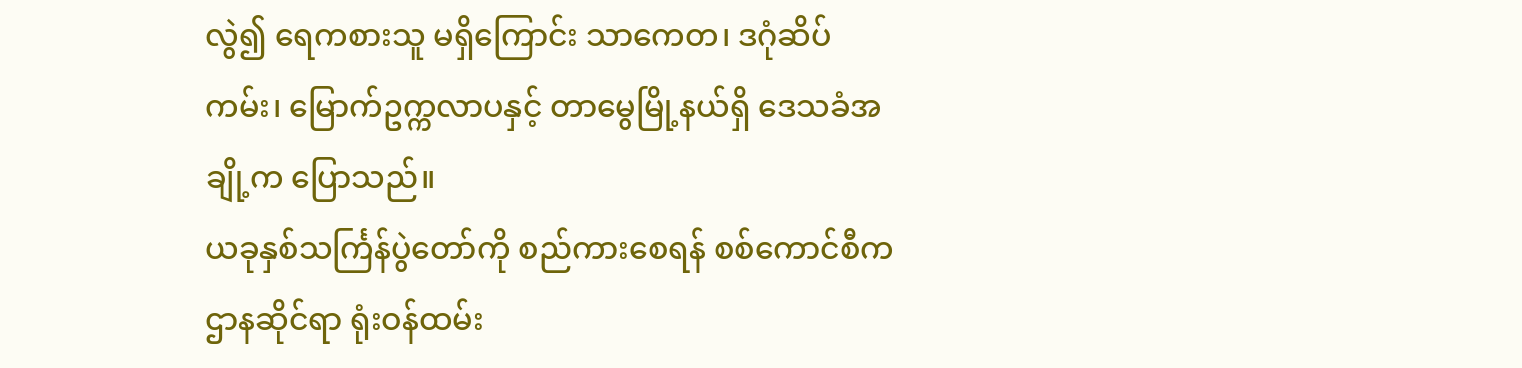လွဲ၍ ရေကစားသူ မရှိကြောင်း သာကေတ၊ ဒဂုံဆိပ်ကမ်း၊ မြောက်ဥက္ကလာပနှင့် တာမွေမြို့နယ်ရှိ ဒေသခံအချို့က ပြောသည်။
ယခုနှစ်သင်္ကြန်ပွဲတော်ကို စည်ကားစေရန် စစ်ကောင်စီက ဌာနဆိုင်ရာ ရုံးဝန်ထမ်း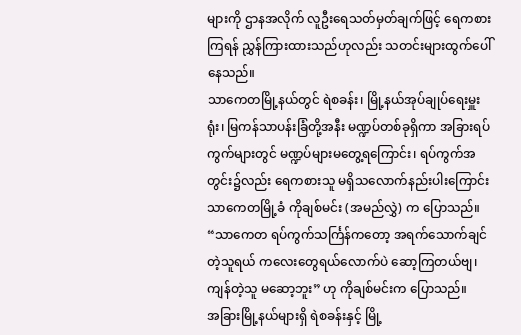များကို ဌာနအလိုက် လူဦးရေသတ်မှတ်ချက်ဖြင့် ရေကစားကြရန် ညွှန်ကြားထားသည်ဟုလည်း သတင်းများထွက်ပေါ်နေသည်။
သာကေတမြို့နယ်တွင် ရဲစခန်း၊ မြို့နယ်အုပ်ချုပ်ရေးမှူးရုံး၊ မြကန်သာပန်းခြံတို့အနီး မဏ္ဍပ်တစ်ခုရှိကာ အခြားရပ်ကွက်များတွင် မဏ္ဍပ်များမတွေ့ရကြောင်း၊ ရပ်ကွက်အတွင်း၌လည်း ရေကစားသူ မရှိသလောက်နည်းပါးကြောင်း သာကေတမြို့ခံ ကိုချစ်မင်း (အမည်လွှဲ) က ပြောသည်။
“သာကေတ ရပ်ကွက်သင်္ကြန်ကတော့ အရက်သောက်ချင်တဲ့သူရယ် ကလေးတွေရယ်လောက်ပဲ ဆော့ကြတယ်ဗျ၊ ကျန်တဲ့သူ မဆော့ဘူး” ဟု ကိုချစ်မင်းက ပြောသည်။
အခြားမြို့နယ်များရှိ ရဲစခန်းနှင့် မြို့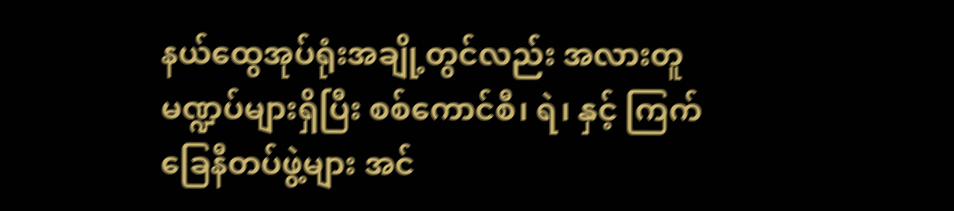နယ်ထွေအုပ်ရုံးအချို့တွင်လည်း အလားတူ မဏ္ဍပ်များရှိပြီး စစ်ကောင်စီ၊ ရဲ၊ နှင့် ကြက်ခြေနီတပ်ဖွဲ့များ အင်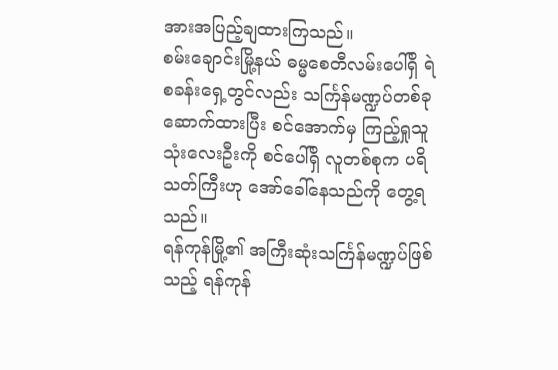အားအပြည့်ချထားကြသည်။
စမ်းချောင်းမြို့နယ် ဓမ္မစေတီလမ်းပေါ်ရှိ ရဲစခန်းရှေ့တွင်လည်း သင်္ကြန်မဏ္ဍပ်တစ်ခု ဆောက်ထားပြီး စင်အောက်မှ ကြည့်ရှုသူ သုံးလေးဦးကို စင်ပေါ်ရှိ လူတစ်စုက ပရိသတ်ကြီးဟု အော်ခေါ်နေသည်ကို တွေ့ရသည်။
ရန်ကုန်မြို့၏ အကြီးဆုံးသင်္ကြန်မဏ္ဍပ်ဖြစ်သည့် ရန်ကုန်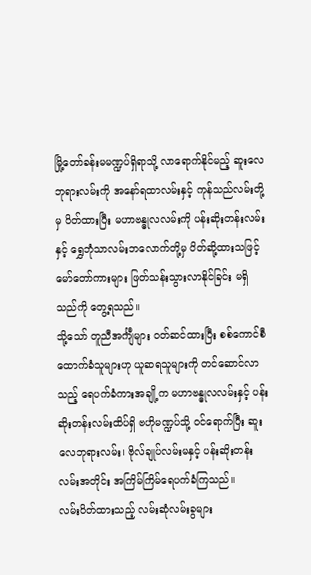မြို့တော်ခန်းမမဏ္ဍပ်ရှိရာသို့ လာရောက်နိုင်မည့် ဆူးလေဘုရားလမ်းကို အနော်ရထာလမ်းနှင့် ကုန်သည်လမ်းတို့မှ ပိတ်ထားပြီး မဟာဗန္ဓုလလမ်းကို ပန်းဆိုးတန်းလမ်းနှင့် ရွှေဘုံသာလမ်းဘလောက်တို့မှ ပိတ်ဆို့ထားသဖြင့် မော်တော်ကားများ ဖြတ်သန်းသွားလာနိုင်ခြင်း မရှိသည်ကို တွေ့ရသည်။
သို့သော် တူညီအင်္ကျီများ ဝတ်ဆင်ထားပြီး စစ်ကောင်စီထောက်ခံသူများဟု ယူဆရသူများကို တင်ဆောင်လာသည့် ရေပက်ခံကားအချို့က မဟာဗန္ဓုလလမ်းနှင့် ပန်းဆိုးတန်းလမ်းထိပ်ရှိ ဗဟိုမဏ္ဍပ်သို့ ဝင်ရောက်ပြီး ဆူးလေဘုရားလမ်း၊ ဗိုလ်ချုပ်လမ်းမနှင့် ပန်းဆိုးတန်းလမ်းအတိုင်း အကြိမ်ကြိမ်ရေပက်ခံကြသည်။
လမ်းပိတ်ထားသည့် လမ်းဆုံလမ်းခွများ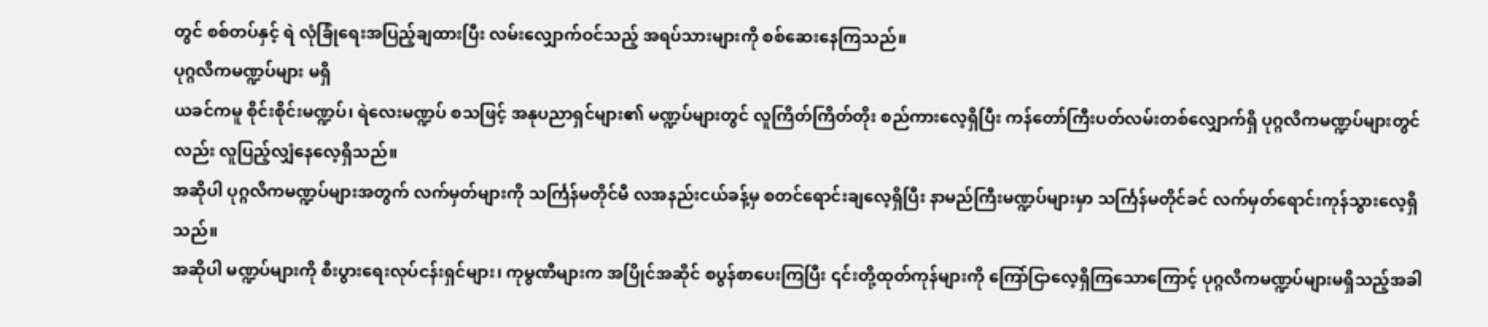တွင် စစ်တပ်နှင့် ရဲ လုံခြုံရေးအပြည့်ချထားပြီး လမ်းလျှောက်ဝင်သည့် အရပ်သားများကို စစ်ဆေးနေကြသည်။
ပုဂ္ဂလိကမဏ္ဍပ်များ မရှိ
ယခင်ကမူ စိုင်းစိုင်းမဏ္ဍပ်၊ ရဲလေးမဏ္ဍပ် စသဖြင့် အနုပညာရှင်များ၏ မဏ္ဍပ်များတွင် လူကြိတ်ကြိတ်တိုး စည်ကားလေ့ရှိပြီး ကန်တော်ကြီးပတ်လမ်းတစ်လျှောက်ရှိ ပုဂ္ဂလိကမဏ္ဍပ်များတွင်လည်း လူပြည့်လျှံနေလေ့ရှိသည်။
အဆိုပါ ပုဂ္ဂလိကမဏ္ဍပ်များအတွက် လက်မှတ်များကို သင်္ကြန်မတိုင်မီ လအနည်းငယ်ခန့်မှ စတင်ရောင်းချလေ့ရှိပြီး နာမည်ကြီးမဏ္ဍပ်များမှာ သင်္ကြန်မတိုင်ခင် လက်မှတ်ရောင်းကုန်သွားလေ့ရှိသည်။
အဆိုပါ မဏ္ဍပ်များကို စီးပွားရေးလုပ်ငန်းရှင်များ၊ ကုမွဏီများက အပြိုင်အဆိုင် စပွန်စာပေးကြပြီး ၎င်းတို့ထုတ်ကုန်များကို ကြော်ငြာလေ့ရှိကြသောကြောင့် ပုဂ္ဂလိကမဏ္ဍပ်များမရှိသည့်အခါ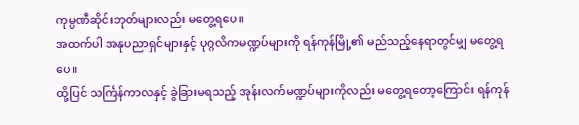ကုမ္ပဏီဆိုင်းဘုတ်များလည်း မတွေ့ရပေ။
အထက်ပါ အနုပညာရှင်များနှင့် ပုဂ္ဂလိကမဏ္ဍပ်များကို ရန်ကုန်မြို့၏ မည်သည့်နေရာတွင်မျှ မတွေ့ရပေ။
ထို့ပြင် သင်္ကြန်ကာလနှင့် ခွဲခြားမရသည့် အုန်းလက်မဏ္ဍပ်များကိုလည်း မတွေ့ရတော့ကြောင်း ရန်ကုန်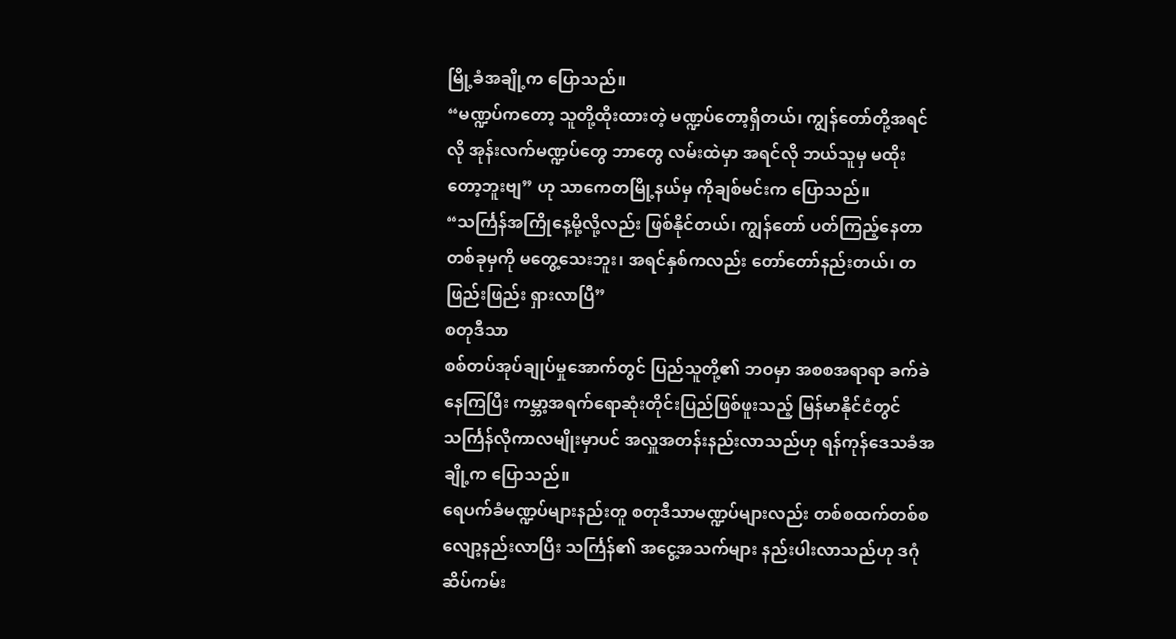မြို့ခံအချို့က ပြောသည်။
“မဏ္ဍပ်ကတော့ သူတို့ထိုးထားတဲ့ မဏ္ဍပ်တော့ရှိတယ်၊ ကျွန်တော်တို့အရင်လို အုန်းလက်မဏ္ဍပ်တွေ ဘာတွေ လမ်းထဲမှာ အရင်လို ဘယ်သူမှ မထိုးတော့ဘူးဗျ” ဟု သာကေတမြို့နယ်မှ ကိုချစ်မင်းက ပြောသည်။
“သင်္ကြန်အကြိုနေ့မို့လို့လည်း ဖြစ်နိုင်တယ်၊ ကျွန်တော် ပတ်ကြည့်နေတာ တစ်ခုမှကို မတွေ့သေးဘူး၊ အရင်နှစ်ကလည်း တော်တော်နည်းတယ်၊ တဖြည်းဖြည်း ရှားလာပြီ”
စတုဒီသာ
စစ်တပ်အုပ်ချုပ်မှုအောက်တွင် ပြည်သူတို့၏ ဘဝမှာ အစစအရာရာ ခက်ခဲနေကြပြီး ကမ္ဘာ့အရက်ရောဆုံးတိုင်းပြည်ဖြစ်ဖူးသည့် မြန်မာနိုင်ငံတွင် သင်္ကြန်လိုကာလမျိုးမှာပင် အလှူအတန်းနည်းလာသည်ဟု ရန်ကုန်ဒေသခံအချို့က ပြောသည်။
ရေပက်ခံမဏ္ဍပ်များနည်းတူ စတုဒီသာမဏ္ဍပ်များလည်း တစ်စထက်တစ်စ လျော့နည်းလာပြီး သင်္ကြန်၏ အငွေ့အသက်များ နည်းပါးလာသည်ဟု ဒဂုံဆိပ်ကမ်း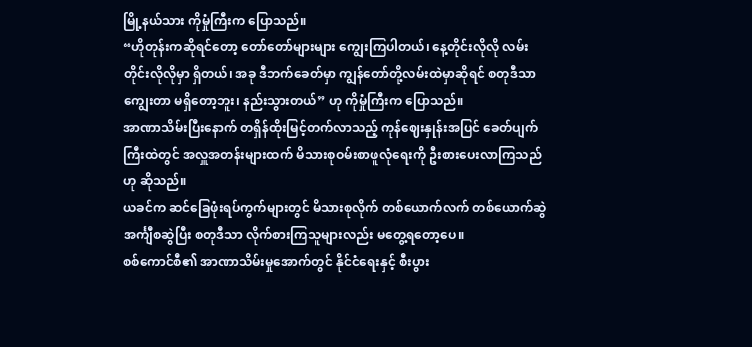မြို့နယ်သား ကိုမှုံကြီးက ပြောသည်။
“ဟိုတုန်းကဆိုရင်တော့ တော်တော်များများ ကျွေးကြပါတယ်၊ နေ့တိုင်းလိုလို လမ်းတိုင်းလိုလိုမှာ ရှိတယ်၊ အခု ဒီဘက်ခေတ်မှာ ကျွန်တော်တို့လမ်းထဲမှာဆိုရင် စတုဒီသာကျွေးတာ မရှိတော့ဘူး၊ နည်းသွားတယ်” ဟု ကိုမှုံကြီးက ပြောသည်။
အာဏာသိမ်းပြီးနောက် တရှိန်ထိုးမြင့်တက်လာသည့် ကုန်ဈေးနှုန်းအပြင် ခေတ်ပျက်ကြီးထဲတွင် အလှူအတန်းများထက် မိသားစုဝမ်းစာဖူလုံရေးကို ဦးစားပေးလာကြသည်ဟု ဆိုသည်။
ယခင်က ဆင်ခြေဖုံးရပ်ကွက်များတွင် မိသားစုလိုက် တစ်ယောက်လက် တစ်ယောက်ဆွဲ အင်္ကျီစဆွဲပြီး စတုဒီသာ လိုက်စားကြသူများလည်း မတွေ့ရတော့ပေ။
စစ်ကောင်စီ၏ အာဏာသိမ်းမှုအောက်တွင် နိုင်ငံရေးနှင့် စီးပွား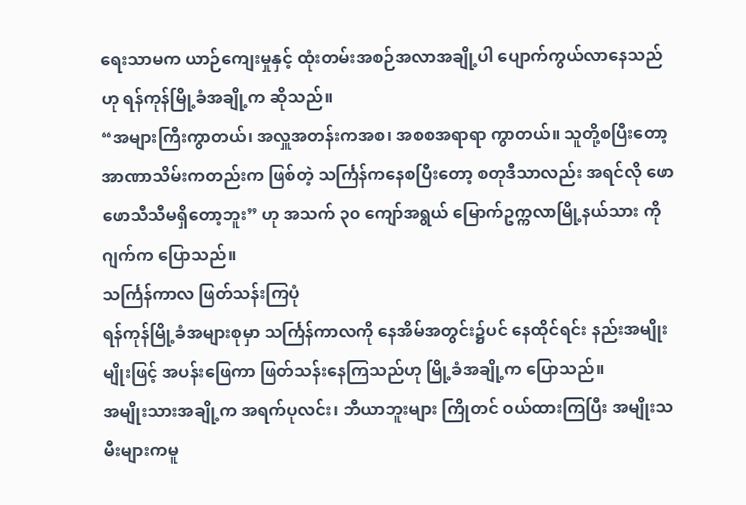ရေးသာမက ယာဉ်ကျေးမှုနှင့် ထုံးတမ်းအစဉ်အလာအချို့ပါ ပျောက်ကွယ်လာနေသည်ဟု ရန်ကုန်မြို့ခံအချို့က ဆိုသည်။
“အများကြီးကွာတယ်၊ အလှူအတန်းကအစ၊ အစစအရာရာ ကွာတယ်။ သူတို့စပြီးတော့ အာဏာသိမ်းကတည်းက ဖြစ်တဲ့ သင်္ကြန်ကနေစပြီးတော့ စတုဒီသာလည်း အရင်လို ဖောဖောသီသီမရှိတော့ဘူး” ဟု အသက် ၃၀ ကျော်အရွယ် မြောက်ဥက္ကလာမြို့နယ်သား ကိုဂျက်က ပြောသည်။
သင်္ကြန်ကာလ ဖြတ်သန်းကြပုံ
ရန်ကုန်မြို့ခံအများစုမှာ သင်္ကြန်ကာလကို နေအိမ်အတွင်း၌ပင် နေထိုင်ရင်း နည်းအမျိုးမျိုးဖြင့် အပန်းဖြေကာ ဖြတ်သန်းနေကြသည်ဟု မြို့ခံအချို့က ပြောသည်။
အမျိုးသားအချို့က အရက်ပုလင်း၊ ဘီယာဘူးများ ကြိုတင် ဝယ်ထားကြပြီး အမျိုးသမီးများကမူ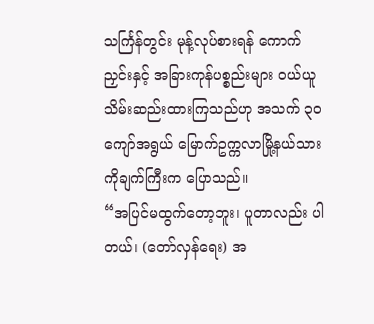သင်္ကြန်တွင်း မုန့်လုပ်စားရန် ကောက်ညှင်းနှင့် အခြားကုန်ပစ္စည်းများ ဝယ်ယူသိမ်းဆည်းထားကြသည်ဟု အသက် ၃၀ ကျော်အရွယ် မြောက်ဥက္ကလာမြို့နယ်သား ကိုချက်ကြီးက ပြောသည်။
“အပြင်မထွက်တော့ဘူး၊ ပူတာလည်း ပါတယ်၊ (တော်လှန်ရေး) အ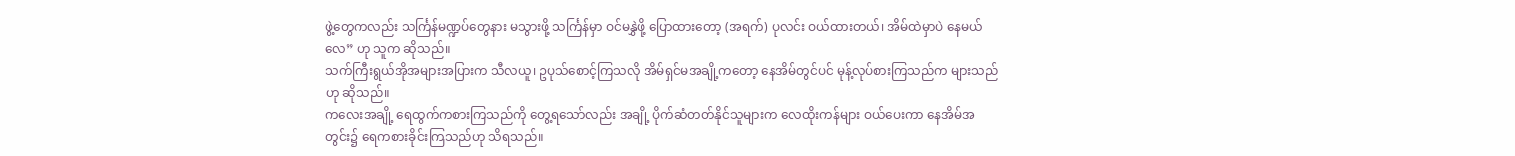ဖွဲ့တွေကလည်း သင်္ကြန်မဏ္ဍပ်တွေနား မသွားဖို့ သင်္ကြန်မှာ ဝင်မနွှဲဖို့ ပြောထားတော့ (အရက်) ပုလင်း ဝယ်ထားတယ်၊ အိမ်ထဲမှာပဲ နေမယ်လေ” ဟု သူက ဆိုသည်။
သက်ကြီးရွယ်အိုအများအပြားက သီလယူ၊ ဥပုသ်စောင့်ကြသလို အိမ်ရှင်မအချို့ကတော့ နေအိမ်တွင်ပင် မုန့်လုပ်စားကြသည်က များသည်ဟု ဆိုသည်။
ကလေးအချို့ ရေထွက်ကစားကြသည်ကို တွေ့ရသော်လည်း အချို့ ပိုက်ဆံတတ်နိုင်သူများက လေထိုးကန်များ ဝယ်ပေးကာ နေအိမ်အတွင်း၌ ရေကစားခိုင်းကြသည်ဟု သိရသည်။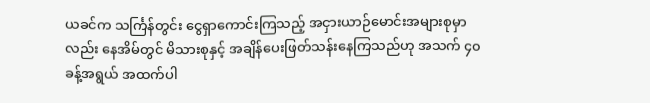ယခင်က သင်္ကြန်တွင်း ငွေရှာကောင်းကြသည့် အငှားယာဉ်မောင်းအများစုမှာလည်း နေအိမ်တွင် မိသားစုနှင့် အချိန်ပေးဖြတ်သန်းနေကြသည်ဟု အသက် ၄၀ ခန့်အရွယ် အထက်ပါ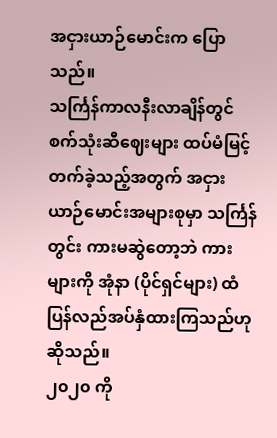အငှားယာဉ်မောင်းက ပြောသည်။
သင်္ကြန်ကာလနီးလာချိန်တွင် စက်သုံးဆီဈေးများ ထပ်မံမြင့်တက်ခဲ့သည့်အတွက် အငှားယာဉ်မောင်းအများစုမှာ သင်္ကြန်တွင်း ကားမဆွဲတော့ဘဲ ကားများကို အုံနာ (ပိုင်ရှင်များ) ထံ ပြန်လည်အပ်နှံထားကြသည်ဟု ဆိုသည်။
၂၀၂၀ ကို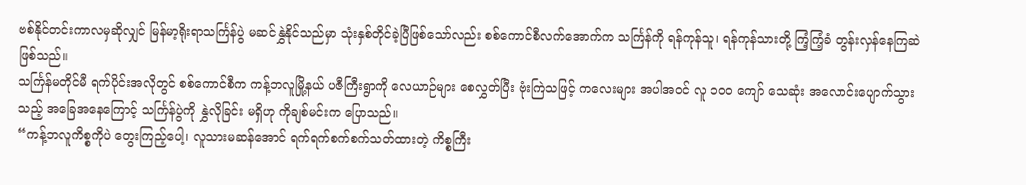ဗစ်နိုင်တင်းကာလမှဆိုလျှင် မြန်မာ့ရိုးရာသင်္ကြန်ပွဲ မဆင်နွှဲနိုင်သည်မှာ သုံးနှစ်တိုင်ခဲ့ပြီဖြစ်သော်လည်း စစ်ကောင်စီလက်အောက်က သင်္ကြန်ကို ရန်ကုန်သူ၊ ရန်ကုန်သားတို့ ကြံ့ကြံ့ခံ တွန်းလှန်နေကြဆဲဖြစ်သည်။
သင်္ကြန်မတိုင်မီ ရက်ပိုင်းအလိုတွင် စစ်ကောင်စီက ကန့်ဘလူမြို့နယ် ပဇီကြီးရွာကို လေယာဉ်များ စေလွှတ်ပြီး ဗုံးကြဲသဖြင့် ကလေးများ အပါအဝင် လူ ၁၀၀ ကျော် သေဆုံး အလောင်းပျောက်သွားသည့် အခြေအနေကြောင့် သင်္ကြန်ပွဲကို နွှဲလိုခြင်း မရှိဟု ကိုချစ်မင်းက ပြောသည်။
“ကန့်ဘလူကိစ္စကိုပဲ တွေးကြည့်ပေါ့၊ လူသားမဆန်အောင် ရက်ရက်စက်စက်သတ်ထားတဲ့ ကိစ္စကြီး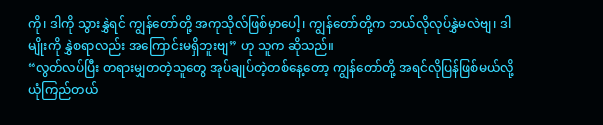ကို၊ ဒါကို သွားနွှဲရင် ကျွန်တော်တို့ အကုသိုလ်ဖြစ်မှာပေါ့၊ ကျွန်တော်တို့က ဘယ်လိုလုပ်နွှဲမလဲဗျ၊ ဒါမျိုးကို နွှဲစရာလည်း အကြောင်းမရှိဘူးဗျ” ဟု သူက ဆိုသည်။
“လွတ်လပ်ပြီး တရားမျှတတဲ့သူတွေ အုပ်ချုပ်တဲ့တစ်နေ့တော့ ကျွန်တော်တို့ အရင်လိုပြန်ဖြစ်မယ်လို့ ယုံကြည်တယ်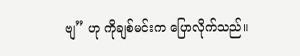ဗျ” ဟု ကိုချစ်မင်းက ပြောလိုက်သည်။